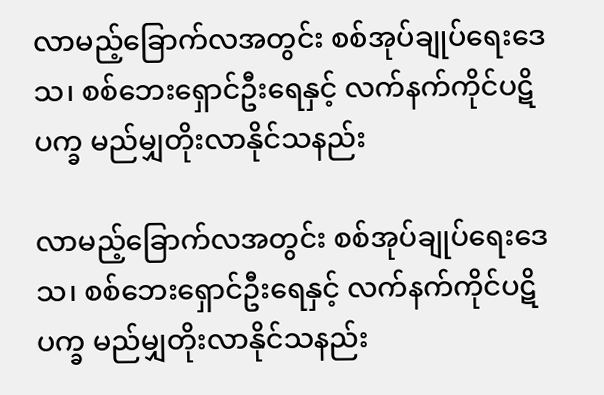လာမည့်ခြောက်လအတွင်း စစ်အုပ်ချုပ်ရေးဒေသ၊ စစ်ဘေးရှောင်ဦးရေနှင့် လက်နက်ကိုင်ပဋိပက္ခ မည်မျှတိုးလာနိုင်သနည်း

လာမည့်ခြောက်လအတွင်း စစ်အုပ်ချုပ်ရေးဒေသ၊ စစ်ဘေးရှောင်ဦးရေနှင့် လက်နက်ကိုင်ပဋိပက္ခ မည်မျှတိုးလာနိုင်သနည်း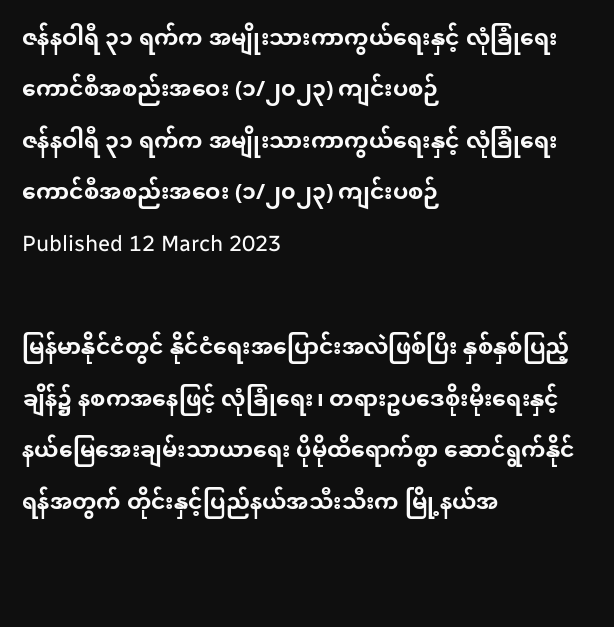ဇန်နဝါရီ ၃၁ ရက်က အမျိုးသားကာကွယ်ရေးနှင့် လုံခြုံရေးကောင်စီအစည်းအဝေး (၁/၂၀၂၃) ကျင်းပစဉ်
ဇန်နဝါရီ ၃၁ ရက်က အမျိုးသားကာကွယ်ရေးနှင့် လုံခြုံရေးကောင်စီအစည်းအဝေး (၁/၂၀၂၃) ကျင်းပစဉ်
Published 12 March 2023

မြန်မာနိုင်ငံတွင် နိုင်ငံရေးအပြောင်းအလဲဖြစ်ပြီး နှစ်နှစ်ပြည့်ချိန်၌ နစကအနေဖြင့် လုံခြုံရေး၊ တရားဥပဒေစိုးမိုးရေးနှင့် နယ်မြေအေးချမ်းသာယာရေး ပိုမိုထိရောက်စွာ ဆောင်ရွက်နိုင်ရန်အတွက် တိုင်းနှင့်ပြည်နယ်အသီးသီးက မြို့နယ်အ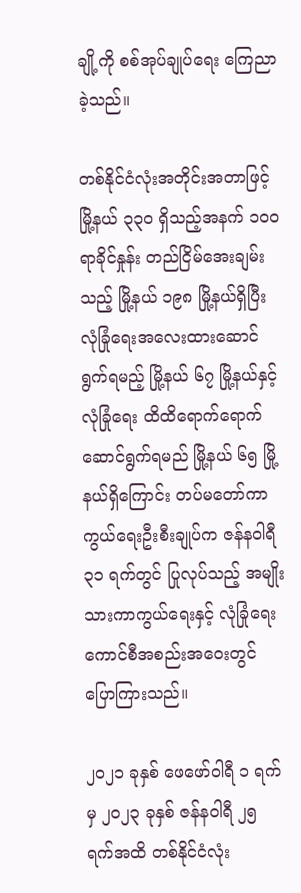ချို့ကို စစ်အုပ်ချုပ်ရေး ကြေညာခဲ့သည်။

တစ်နိုင်ငံလုံးအတိုင်းအတာဖြင့် မြို့နယ် ၃၃၀ ရှိသည့်အနက် ၁၀၀ ရာခိုင်နှုန်း တည်ငြိမ်အေးချမ်းသည့် မြို့နယ် ၁၉၈ မြို့နယ်ရှိပြီး လုံခြုံရေးအလေးထားဆောင်ရွက်ရမည့် မြို့နယ် ၆၇ မြို့နယ်နှင့် လုံခြုံရေး ထိထိရောက်ရောက် ဆောင်ရွက်ရမည် မြို့နယ် ၆၅ မြို့နယ်ရှိကြောင်း တပ်မတော်ကာကွယ်ရေးဦးစီးချုပ်က ဇန်နဝါရီ ၃၁ ရက်တွင် ပြုလုပ်သည့် အမျိုးသားကာကွယ်ရေးနှင့် လုံခြုံရေးကောင်စီအစည်းအဝေးတွင် ပြောကြားသည်။

၂၀၂၁ ခုနှစ် ဖေဖော်ဝါရီ ၁ ရက်မှ ၂၀၂၃ ခုနှစ် ဇန်နဝါရီ ၂၅ ရက်အထိ တစ်နိုင်ငံလုံး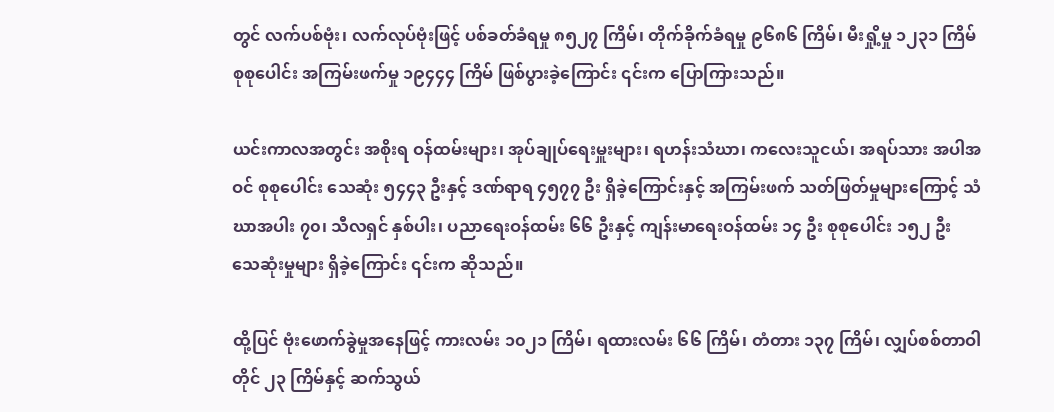တွင် လက်ပစ်ဗုံး၊ လက်လုပ်ဗုံးဖြင့် ပစ်ခတ်ခံရမှု ၈၅၂၇ ကြိမ်၊ တိုက်ခိုက်ခံရမှု ၉၆၈၆ ကြိမ်၊ မီးရှို့မှု ၁၂၃၁ ကြိမ် စုစုပေါင်း အကြမ်းဖက်မှု ၁၉၄၄၄ ကြိမ် ဖြစ်ပွားခဲ့ကြောင်း ၎င်းက ပြောကြားသည်။

ယင်းကာလအတွင်း အစိုးရ ဝန်ထမ်းများ၊ အုပ်ချုပ်ရေးမှူးများ၊ ရဟန်းသံဃာ၊ ကလေးသူငယ်၊ အရပ်သား အပါအဝင် စုစုပေါင်း သေဆုံး ၅၄၄၃ ဦးနှင့် ဒဏ်ရာရ ၄၅၇၇ ဦး ရှိခဲ့ကြောင်းနှင့် အကြမ်းဖက် သတ်ဖြတ်မှုများကြောင့် သံဃာအပါး ၇၀၊ သီလရှင် နှစ်ပါး၊ ပညာရေးဝန်ထမ်း ၆၆ ဦးနှင့် ကျန်းမာရေးဝန်ထမ်း ၁၄ ဦး စုစုပေါင်း ၁၅၂ ဦး သေဆုံးမှုများ ရှိခဲ့ကြောင်း ၎င်းက ဆိုသည်။

ထို့ပြင် ဗုံးဖောက်ခွဲမှုအနေဖြင့် ကားလမ်း ၁၀၂၁ ကြိမ်၊ ရထားလမ်း ၆၆ ကြိမ်၊ တံတား ၁၃၇ ကြိမ်၊ လျှပ်စစ်တာဝါတိုင် ၂၃ ကြိမ်နှင့် ဆက်သွယ်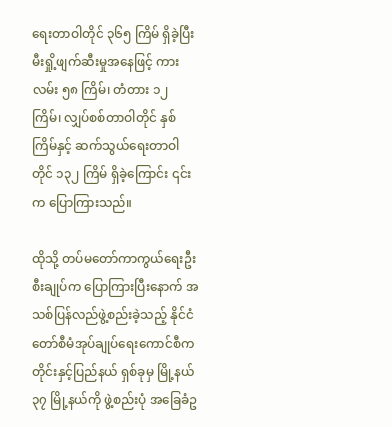ရေးတာဝါတိုင် ၃၆၅ ကြိမ် ရှိခဲ့ပြီး မီးရှို့ဖျက်ဆီးမှုအနေဖြင့် ကားလမ်း ၅၈ ကြိမ်၊ တံတား ၁၂ ကြိမ်၊ လျှပ်စစ်တာဝါတိုင် နှစ်ကြိမ်နှင့် ဆက်သွယ်ရေးတာဝါတိုင် ၁၃၂ ကြိမ် ရှိခဲ့ကြောင်း ၎င်းက ပြောကြားသည်။

ထိုသို့ တပ်မတော်ကာကွယ်ရေးဦးစီးချုပ်က ပြောကြားပြီးနောက် အသစ်ပြန်လည်ဖွဲ့စည်းခဲ့သည့် နိုင်ငံတော်စီမံအုပ်ချုပ်ရေးကောင်စီက တိုင်းနှင့်ပြည်နယ် ရှစ်ခုမှ မြို့နယ် ၃၇ မြို့နယ်ကို ဖွဲ့စည်းပုံ အခြေခံဥ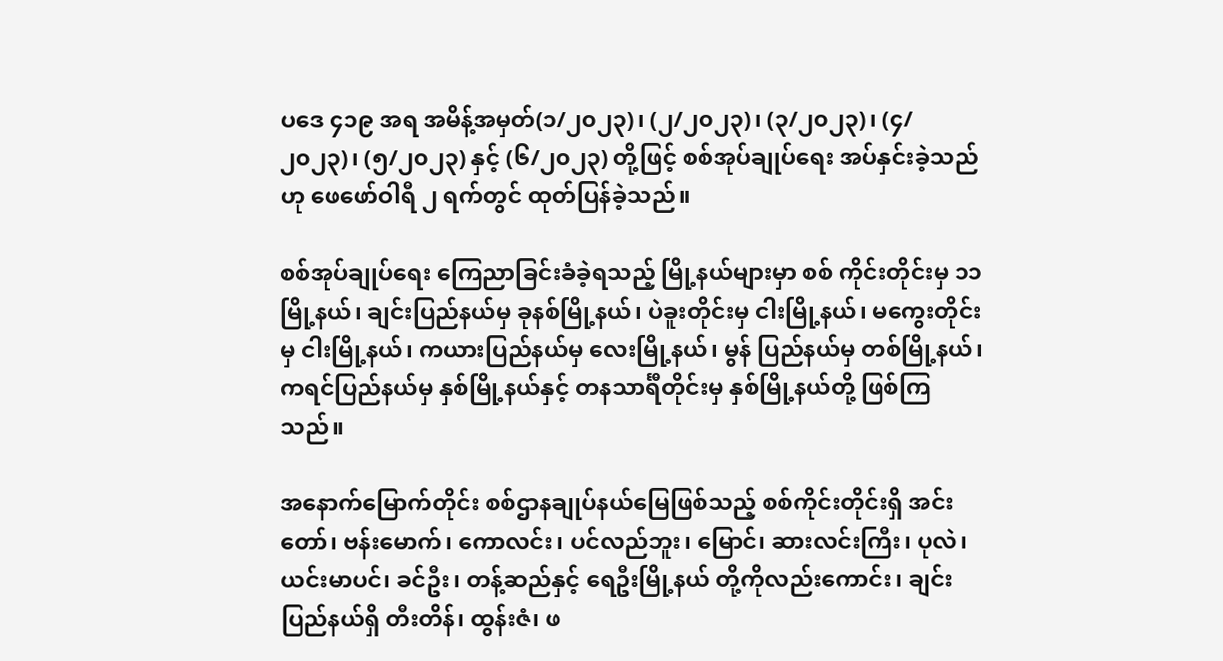ပဒေ ၄၁၉ အရ အမိန့်အမှတ်(၁/၂၀၂၃)၊ (၂/၂၀၂၃)၊ (၃/၂၀၂၃)၊ (၄/ ၂၀၂၃)၊ (၅/၂၀၂၃) နှင့် (၆/၂၀၂၃) တို့ဖြင့် စစ်အုပ်ချုပ်ရေး အပ်နှင်းခဲ့သည်ဟု ဖေဖော်ဝါရီ ၂ ရက်တွင် ထုတ်ပြန်ခဲ့သည်။

စစ်အုပ်ချုပ်ရေး ကြေညာခြင်းခံခဲ့ရသည့် မြို့နယ်များမှာ စစ် ကိုင်းတိုင်းမှ ၁၁ မြို့နယ်၊ ချင်းပြည်နယ်မှ ခုနစ်မြို့နယ်၊ ပဲခူးတိုင်းမှ ငါးမြို့နယ်၊ မကွေးတိုင်းမှ ငါးမြို့နယ်၊ ကယားပြည်နယ်မှ လေးမြို့နယ်၊ မွန် ပြည်နယ်မှ တစ်မြို့နယ်၊ ကရင်ပြည်နယ်မှ နှစ်မြို့နယ်နှင့် တနသာင်္ရီတိုင်းမှ နှစ်မြို့နယ်တို့ ဖြစ်ကြသည်။

အနောက်မြောက်တိုင်း စစ်ဌာနချုပ်နယ်မြေဖြစ်သည့် စစ်ကိုင်းတိုင်းရှိ အင်းတော်၊ ဗန်းမောက်၊ ကောလင်း၊ ပင်လည်ဘူး၊ မြောင်၊ ဆားလင်းကြီး၊ ပုလဲ၊ ယင်းမာပင်၊ ခင်ဦး၊ တန့်ဆည်နှင့် ရေဦးမြို့နယ် တို့ကိုလည်းကောင်း၊ ချင်းပြည်နယ်ရှိ တီးတိန်၊ ထွန်းဇံ၊ ဖ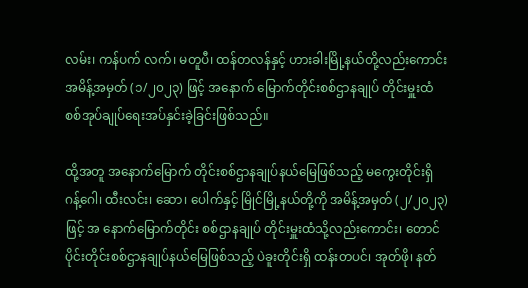လမ်း၊ ကန်ပက် လက်၊ မတူပီ၊ ထန်တလန်နှင့် ဟားခါးမြို့နယ်တို့လည်းကောင်း အမိန့်အမှတ် (၁/၂၀၂၃) ဖြင့် အနောက် မြောက်တိုင်းစစ်ဌာနချုပ် တိုင်းမှူးထံ စစ်အုပ်ချုပ်ရေးအပ်နှင်းခဲ့ခြင်းဖြစ်သည်။

ထို့အတူ အနောက်မြောက် တိုင်းစစ်ဌာနချုပ်နယ်မြေဖြစ်သည့် မကွေးတိုင်းရှိ ဂန့်ဂေါ၊ ထီးလင်း၊ ဆော၊ ပေါက်နှင့် မြိုင်မြို့နယ်တို့ကို အမိန့်အမှတ် (၂/၂၀၂၃) ဖြင့် အ နောက်မြောက်တိုင်း စစ်ဌာနချုပ် တိုင်းမှူးထံသို့လည်းကောင်း၊ တောင်ပိုင်းတိုင်းစစ်ဌာနချုပ်နယ်မြေဖြစ်သည့် ပဲခူးတိုင်းရှိ ထန်းတပင်၊ အုတ်ဖို၊ နတ်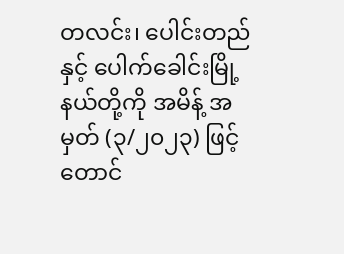တလင်း၊ ပေါင်းတည်နှင့် ပေါက်ခေါင်းမြို့နယ်တို့ကို အမိန့် အမှတ် (၃/၂၀၂၃) ဖြင့် တောင်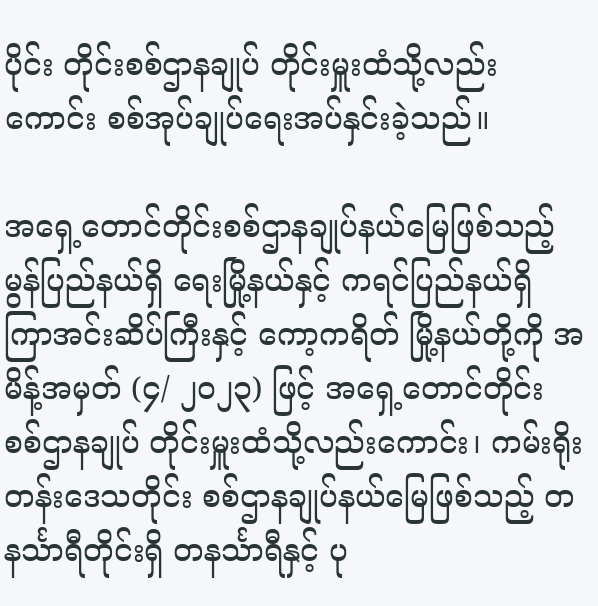ပိုင်း တိုင်းစစ်ဌာနချုပ် တိုင်းမှူးထံသို့လည်းကောင်း စစ်အုပ်ချုပ်ရေးအပ်နှင်းခဲ့သည်။

အရှေ့တောင်တိုင်းစစ်ဌာနချုပ်နယ်မြေဖြစ်သည့် မွန်ပြည်နယ်ရှိ ရေးမြို့နယ်နှင့် ကရင်ပြည်နယ်ရှိ ကြာအင်းဆိပ်ကြီးနှင့် ကော့ကရိတ် မြို့နယ်တို့ကို အမိန့်အမှတ် (၄/ ၂၀၂၃) ဖြင့် အရှေ့တောင်တိုင်း စစ်ဌာနချုပ် တိုင်းမှူးထံသို့လည်းကောင်း၊ ကမ်းရိုးတန်းဒေသတိုင်း စစ်ဌာနချုပ်နယ်မြေဖြစ်သည့် တနင်္သာရီတိုင်းရှိ တနင်္သာရီနှင့် ပု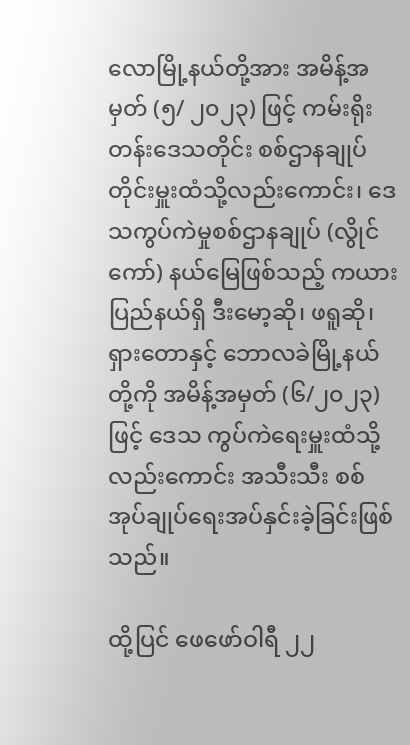လောမြို့နယ်တို့အား အမိန့်အမှတ် (၅/ ၂၀၂၃) ဖြင့် ကမ်းရိုးတန်းဒေသတိုင်း စစ်ဌာနချုပ်တိုင်းမှူးထံသို့လည်းကောင်း၊ ဒေသကွပ်ကဲမှုစစ်ဌာနချုပ် (လွိုင်ကော်) နယ်မြေဖြစ်သည့် ကယားပြည်နယ်ရှိ ဒီးမော့ဆို၊ ဖရူဆို၊ ရှားတောနှင့် ဘောလခဲမြို့နယ်တို့ကို အမိန့်အမှတ် (၆/၂၀၂၃) ဖြင့် ဒေသ ကွပ်ကဲရေးမှူးထံသို့လည်းကောင်း အသီးသီး စစ်အုပ်ချုပ်ရေးအပ်နှင်းခဲ့ခြင်းဖြစ်သည်။

ထို့ပြင် ဖေဖော်ဝါရီ ၂၂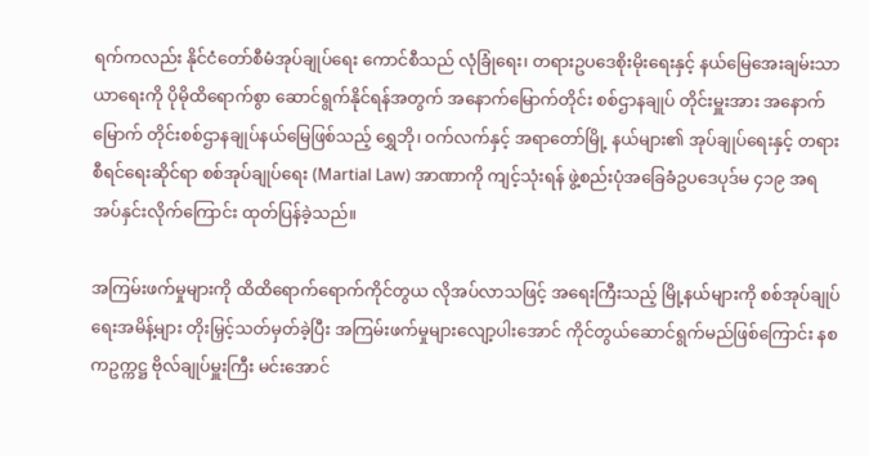ရက်ကလည်း နိုင်ငံတော်စီမံအုပ်ချုပ်ရေး ကောင်စီသည် လုံခြုံရေး၊ တရားဥပဒေစိုးမိုးရေးနှင့် နယ်မြေအေးချမ်းသာယာရေးကို ပိုမိုထိရောက်စွာ ဆောင်ရွက်နိုင်ရန်အတွက် အနောက်မြောက်တိုင်း စစ်ဌာနချုပ် တိုင်းမှူးအား အနောက်မြောက် တိုင်းစစ်ဌာနချုပ်နယ်မြေဖြစ်သည့် ရွှေဘို၊ ဝက်လက်နှင့် အရာတော်မြို့ နယ်များ၏ အုပ်ချုပ်ရေးနှင့် တရားစီရင်ရေးဆိုင်ရာ စစ်အုပ်ချုပ်ရေး (Martial Law) အာဏာကို ကျင့်သုံးရန် ဖွဲ့စည်းပုံအခြေခံဥပဒေပုဒ်မ ၄၁၉ အရ အပ်နှင်းလိုက်ကြောင်း ထုတ်ပြန်ခဲ့သည်။

အကြမ်းဖက်မှုများကို ထိထိရောက်ရောက်ကိုင်တွယ လိုအပ်လာသဖြင့် အရေးကြီးသည့် မြို့နယ်များကို စစ်အုပ်ချုပ်ရေးအမိန့်များ တိုးမြှင့်သတ်မှတ်ခဲ့ပြီး အကြမ်းဖက်မှုများလျော့ပါးအောင် ကိုင်တွယ်ဆောင်ရွက်မည်ဖြစ်ကြောင်း နစကဥက္ကဋ္ဌ ဗိုလ်ချုပ်မှူးကြီး မင်းအောင်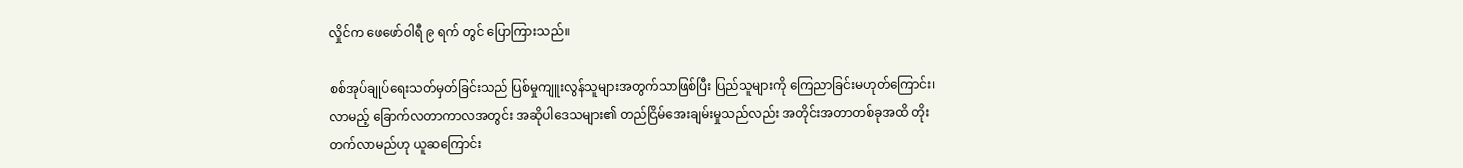လှိုင်က ဖေဖော်ဝါရီ ၉ ရက် တွင် ပြောကြားသည်။

စစ်အုပ်ချုပ်ရေးသတ်မှတ်ခြင်းသည် ပြစ်မှုကျူးလွန်သူများအတွက်သာဖြစ်ပြီး ပြည်သူများကို ကြေညာခြင်းမဟုတ်ကြောင်း၊ လာမည့် ခြောက်လတာကာလအတွင်း အဆိုပါဒေသများ၏ တည်ငြိမ်အေးချမ်းမှုသည်လည်း အတိုင်းအတာတစ်ခုအထိ တိုးတက်လာမည်ဟု ယူဆကြောင်း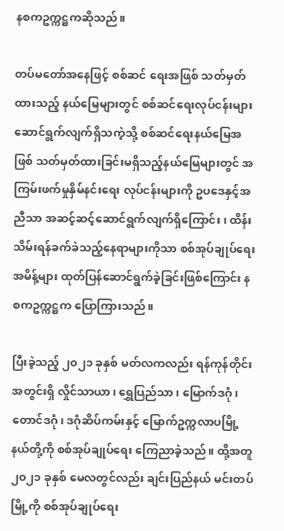နစကဥက္ကဋ္ဌကဆိုသည်။

တပ်မတော်အနေဖြင့် စစ်ဆင် ရေးအဖြစ် သတ်မှတ်ထားသည့် နယ်မြေများတွင် စစ်ဆင်ရေးလုပ်ငန်းများ ဆောင်ရွက်လျက်ရှိသကဲ့သို့ စစ်ဆင်ရေးနယ်မြေအဖြစ် သတ်မှတ်ထားခြင်းမရှိသည့်နယ်မြေများတွင် အကြမ်းဖက်မှုနှိမ်နင်းရေး လုပ်ငန်းများကို ဥပဒေနှင့်အညီသာ အဆင့်ဆင့်ဆောင်ရွက်လျက်ရှိကြောင်း၊ ထိန်းသိမ်းရန်ခက်ခဲသည့်နေရာများကိုသာ စစ်အုပ်ချုပ်ရေးအမိန့်များ ထုတ်ပြန်ဆောင်ရွက်ခဲ့ခြင်းဖြစ်ကြောင်း နစကဥက္ကဋ္ဌက ပြောကြားသည်။

ပြီးခဲ့သည့် ၂၀၂၁ ခုနှစ် မတ်လကလည်း ရန်ကုန်တိုင်းအတွင်းရှိ လှိုင်သာယာ၊ ရွှေပြည်သာ၊ မြောက်ဒဂုံ၊ တောင်ဒဂုံ၊ ဒဂုံဆိပ်ကမ်းနှင့် မြောက်ဥက္ကလာပမြို့နယ်တို့ကို စစ်အုပ်ချုပ်ရေး ကြေညာခဲ့သည်။ ထို့အတူ ၂၀၂၁ ခုနှစ် မေလတွင်လည်း ချင်းပြည်နယ် မင်းတပ်မြို့ကို စစ်အုပ်ချုပ်ရေး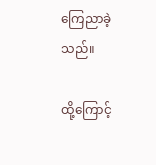ကြေညာခဲ့သည်။

ထို့ကြောင့်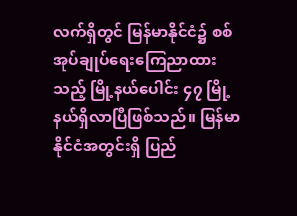လက်ရှိတွင် မြန်မာနိုင်ငံ၌ စစ်အုပ်ချုပ်ရေးကြေညာထားသည့် မြို့နယ်ပေါင်း ၄၇ မြို့ နယ်ရှိလာပြီဖြစ်သည်။ မြန်မာနိုင်ငံအတွင်းရှိ ပြည်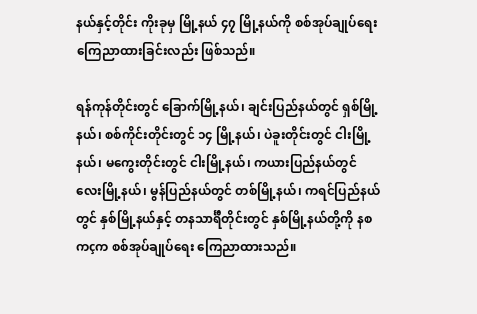နယ်နှင့်တိုင်း ကိုးခုမှ မြို့နယ် ၄၇ မြို့နယ်ကို စစ်အုပ်ချုပ်ရေး ကြေညာထားခြင်းလည်း ဖြစ်သည်။

ရန်ကုန်တိုင်းတွင် ခြောက်မြို့နယ်၊ ချင်းပြည်နယ်တွင် ရှစ်မြို့နယ်၊ စစ်ကိုင်းတိုင်းတွင် ၁၄ မြို့နယ်၊ ပဲခူးတိုင်းတွင် ငါးမြို့နယ်၊ မကွေးတိုင်းတွင် ငါးမြို့နယ်၊ ကယားပြည်နယ်တွင် လေးမြို့နယ်၊ မွန်ပြည်နယ်တွင် တစ်မြို့နယ်၊ ကရင်ပြည်နယ်တွင် နှစ်မြို့နယ်နှင့် တနသာင်္ရီတိုင်းတွင် နှစ်မြို့နယ်တို့ကို နစကçက စစ်အုပ်ချုပ်ရေး ကြေညာထားသည်။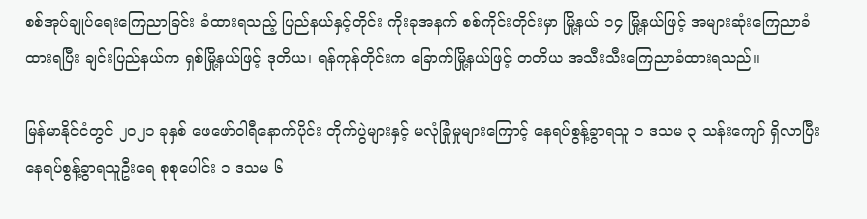စစ်အုပ်ချုပ်ရေးကြေညာခြင်း ခံထားရသည့် ပြည်နယ်နှင့်တိုင်း ကိုးခုအနက် စစ်ကိုင်းတိုင်းမှာ မြို့နယ် ၁၄ မြို့နယ်ဖြင့် အများဆုံးကြေညာခံထားရပြီး ချင်းပြည်နယ်က ရှစ်မြို့နယ်ဖြင့် ဒုတိယ၊ ရန်ကုန်တိုင်းက ခြောက်မြို့နယ်ဖြင့် တတိယ အသီးသီးကြေညာခံထားရသည်။

မြန်မာနိုင်ငံတွင် ၂၀၂၁ ခုနှစ် ဖေဖော်ဝါရီနောက်ပိုင်း တိုက်ပွဲများနှင့် မလုံခြုံမှုများကြောင့် နေရပ်စွန့်ခွာရသူ ၁ ဒသမ ၃ သန်းကျော် ရှိလာပြီး နေရပ်စွန့်ခွာရသူဦးရေ စုစုပေါင်း ၁ ဒသမ ၆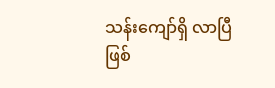သန်းကျော်ရှိ လာပြီဖြစ်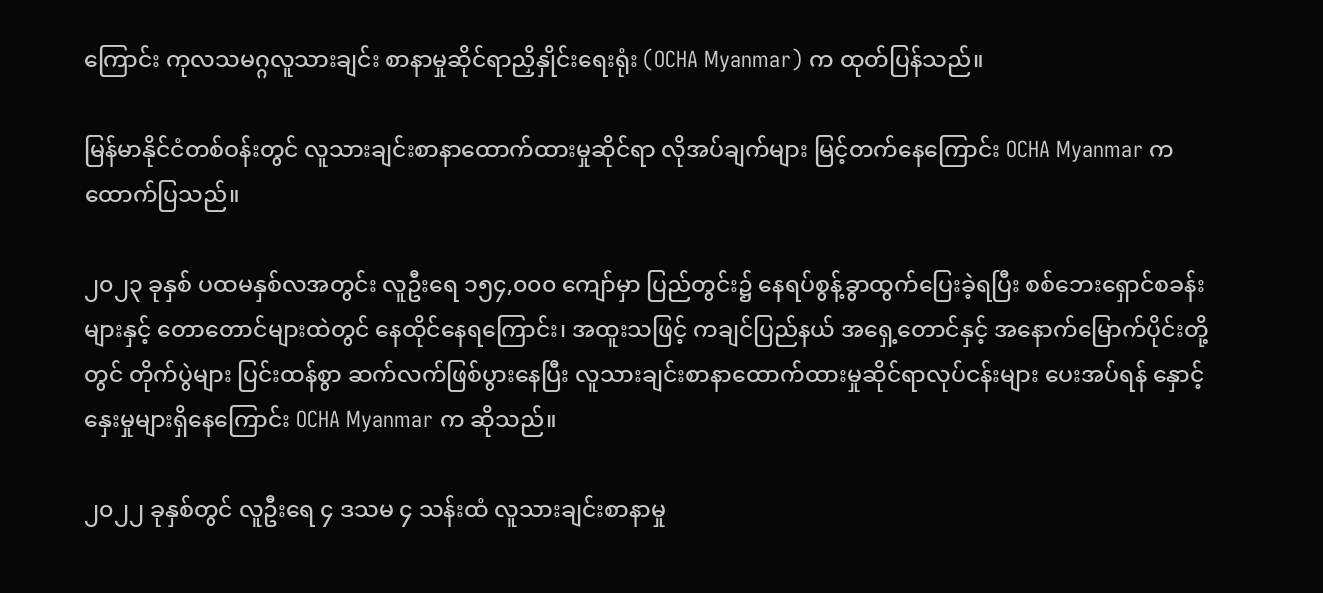ကြောင်း ကုလသမဂ္ဂလူသားချင်း စာနာမှုဆိုင်ရာညှိနှိုင်း‌ရေးရုံး (OCHA Myanmar) က ထုတ်ပြန်သည်။

မြန်မာနိုင်ငံတစ်ဝန်းတွင် လူသားချင်းစာနာထောက်ထားမှုဆိုင်ရာ လိုအပ်ချက်များ မြင့်တက်နေကြောင်း OCHA Myanmar က ထောက်ပြသည်။

၂၀၂၃ ခုနှစ် ပထမနှစ်လအတွင်း လူဦးရေ ၁၅၄,၀၀၀ ကျော်မှာ ပြည်တွင်း၌ နေရပ်စွန့်ခွာထွက်ပြေးခဲ့ရပြီး စစ်ဘေးရှောင်စခန်းများနှင့် တောတောင်များထဲတွင် နေထိုင်နေရကြောင်း၊ အထူးသဖြင့် ကချင်ပြည်နယ် အရှေ့တောင်နှင့် အနောက်မြောက်ပိုင်းတို့တွင် တိုက်ပွဲများ ပြင်းထန်စွာ ဆက်လက်ဖြစ်ပွားနေပြီး လူသားချင်းစာနာထောက်ထားမှုဆိုင်ရာလုပ်ငန်းများ ပေးအပ်ရန် နှောင့်နှေးမှုများရှိနေကြောင်း OCHA Myanmar က ဆိုသည်။

၂၀၂၂ ခုနှစ်တွင် လူဦးရေ ၄ ဒသမ ၄ သန်းထံ လူသားချင်းစာနာမှု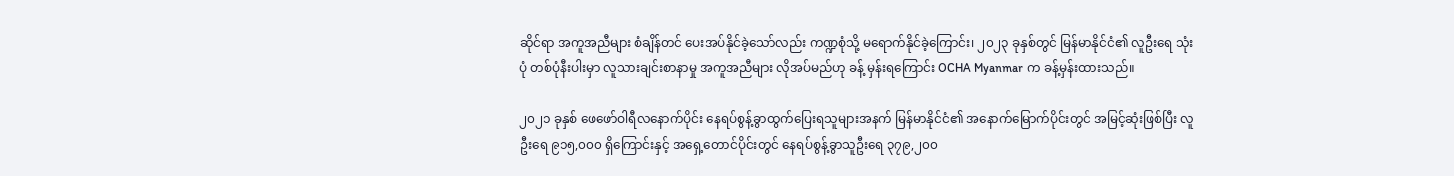ဆိုင်ရာ အကူအညီများ စံချိန်တင် ပေးအပ်နိုင်ခဲ့သော်လည်း ကဏ္ဍစုံသို့ မရောက်နိုင်ခဲ့ကြောင်း၊ ၂၀၂၃ ခုနှစ်တွင် မြန်မာနိုင်ငံ၏ လူဦးရေ သုံးပုံ တစ်ပုံနီးပါးမှာ လူသားချင်းစာနာမှု အကူအညီများ လိုအပ်မည်ဟု ခန့် မှန်းရကြောင်း OCHA Myanmar က ခန့်မှန်းထားသည်။

၂၀၂၁ ခုနှစ် ဖေဖော်ဝါရီလနောက်ပိုင်း နေရပ်စွန့်ခွာထွက်ပြေးရသူများအနက် မြန်မာနိုင်ငံ၏ အနောက်မြောက်ပိုင်းတွင် အမြင့်ဆုံးဖြစ်ပြီး လူဦးရေ ၉၁၅,၀၀၀ ရှိကြောင်းနှင့် အရှေ့တောင်ပိုင်းတွင် နေရပ်စွန့်ခွာသူဦးရေ ၃၇၉,၂၀၀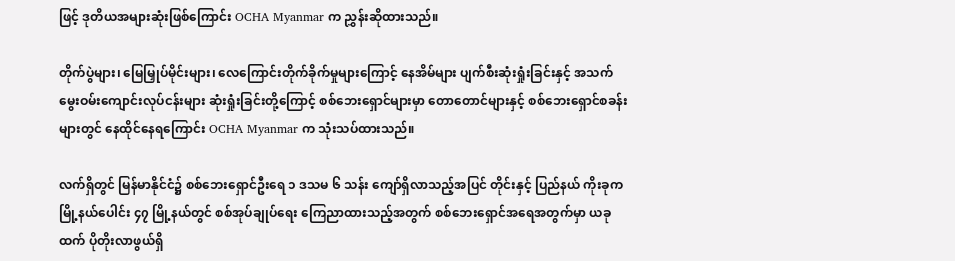ဖြင့် ဒုတိယအများဆုံးဖြစ်ကြောင်း OCHA Myanmar က ညွှန်းဆိုထားသည်။

တိုက်ပွဲများ၊ မြေမြှုပ်မိုင်းများ၊ လေကြောင်းတိုက်ခိုက်မှုများကြောင့် နေအိမ်များ ပျက်စီးဆုံးရှုံးခြင်းနှင့် အသက်မွေးဝမ်းကျောင်းလုပ်ငန်းများ ဆုံးရှုံးခြင်းတို့ကြောင့် စစ်ဘေးရှောင်များမှာ တောတောင်များနှင့် စစ်ဘေးရှောင်စခန်းများတွင် နေထိုင်နေရကြောင်း OCHA Myanmar က သုံးသပ်ထားသည်။

လက်ရှိတွင် မြန်မာနိုင်ငံ၌ စစ်ဘေးရှောင်ဦးရေ ၁ ဒသမ ၆ သန်း ကျော်ရှိလာသည့်အပြင် တိုင်းနှင့် ပြည်နယ် ကိုးခုက မြို့နယ်ပေါင်း ၄၇ မြို့နယ်တွင် စစ်အုပ်ချုပ်ရေး ကြေညာထားသည့်အတွက် စစ်ဘေးရှောင်အရေအတွက်မှာ ယခုထက် ပိုတိုးလာဖွယ်ရှိ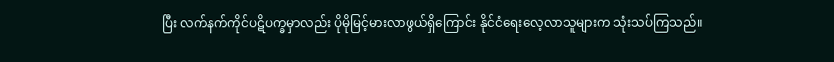ပြီး လက်နက်ကိုင်ပဋိပက္ခမှာလည်း ပိုမိုမြင့်မားလာဖွယ်ရှိကြောင်း နိုင်ငံရေးလေ့လာသူများက သုံးသပ်ကြသည်။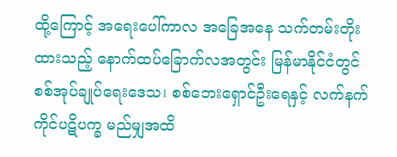ထို့ကြောင့် အရေးပေါ်ကာလ အခြေအနေ သက်တမ်းတိုးထားသည့် နောက်ထပ်ခြောက်လအတွင်း မြန်မာနိုင်ငံတွင် စစ်အုပ်ချုပ်ရေးဒေသ၊ စစ်ဘေးရှောင်ဦးရေနှင့် လက်နက်ကိုင်ပဋိပက္ခ မည်မျှအထိ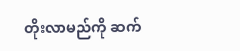တိုးလာမည်ကို ဆက်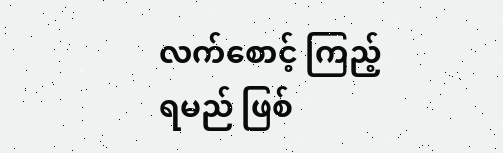လက်စောင့် ကြည့်ရမည် ဖြစ်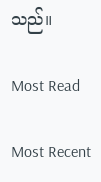သည်။

Most Read

Most Recent